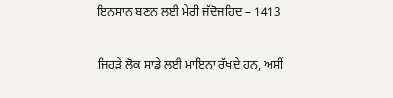ਇਨਸਾਨ ਬਣਨ ਲਈ ਮੇਰੀ ਜੱਦੋਜਹਿਦ – 1413

ਜਿਹੜੇ ਲੋਕ ਸਾਡੇ ਲਈ ਮਾਇਨਾ ਰੱਖਦੇ ਹਨ, ਅਸੀਂ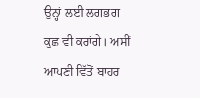ਉਨ੍ਹਾਂ ਲਈ ਲਗਭਗ ਕੁਛ ਵੀ ਕਰਾਂਗੇ। ਅਸੀਂ ਆਪਣੀ ਵਿੱਤੋਂ ਬਾਹਰ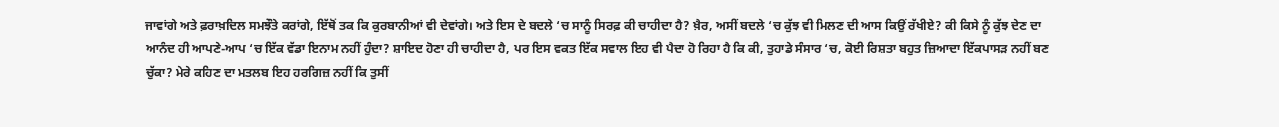ਜਾਵਾਂਗੇ ਅਤੇ ਫ਼ਰਾਖ਼ਦਿਲ ਸਮਝੌਤੇ ਕਰਾਂਗੇ, ਇੱਥੋਂ ਤਕ ਕਿ ਕੁਰਬਾਨੀਆਂ ਵੀ ਦੇਵਾਂਗੇ। ਅਤੇ ਇਸ ਦੇ ਬਦਲੇ ‘ਚ ਸਾਨੂੰ ਸਿਰਫ਼ ਕੀ ਚਾਹੀਦਾ ਹੈ? ਖ਼ੈਰ, ਅਸੀਂ ਬਦਲੇ ‘ਚ ਕੁੱਝ ਵੀ ਮਿਲਣ ਦੀ ਆਸ ਕਿਉਂ ਰੱਖੀਏ? ਕੀ ਕਿਸੇ ਨੂੰ ਕੁੱਝ ਦੇਣ ਦਾ ਆਨੰਦ ਹੀ ਆਪਣੇ-ਆਪ ‘ਚ ਇੱਕ ਵੱਡਾ ਇਨਾਮ ਨਹੀਂ ਹੁੰਦਾ? ਸ਼ਾਇਦ ਹੋਣਾ ਹੀ ਚਾਹੀਦਾ ਹੈ, ਪਰ ਇਸ ਵਕਤ ਇੱਕ ਸਵਾਲ ਇਹ ਵੀ ਪੈਦਾ ਹੋ ਰਿਹਾ ਹੈ ਕਿ ਕੀ, ਤੁਹਾਡੇ ਸੰਸਾਰ ‘ਚ, ਕੋਈ ਰਿਸ਼ਤਾ ਬਹੁਤ ਜ਼ਿਆਦਾ ਇੱਕਪਾਸੜ ਨਹੀਂ ਬਣ ਚੁੱਕਾ? ਮੇਰੇ ਕਹਿਣ ਦਾ ਮਤਲਬ ਇਹ ਹਰਗਿਜ਼ ਨਹੀਂ ਕਿ ਤੁਸੀਂ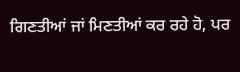ਗਿਣਤੀਆਂ ਜਾਂ ਮਿਣਤੀਆਂ ਕਰ ਰਹੇ ਹੋ, ਪਰ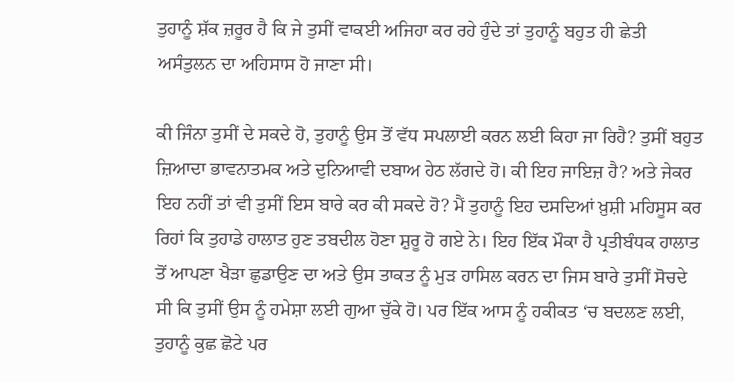ਤੁਹਾਨੂੰ ਸ਼ੱਕ ਜ਼ਰੂਰ ਹੈ ਕਿ ਜੇ ਤੁਸੀਂ ਵਾਕਈ ਅਜਿਹਾ ਕਰ ਰਹੇ ਹੁੰਦੇ ਤਾਂ ਤੁਹਾਨੂੰ ਬਹੁਤ ਹੀ ਛੇਤੀ ਅਸੰਤੁਲਨ ਦਾ ਅਹਿਸਾਸ ਹੋ ਜਾਣਾ ਸੀ।

ਕੀ ਜਿੰਨਾ ਤੁਸੀਂ ਦੇ ਸਕਦੇ ਹੋ, ਤੁਹਾਨੂੰ ਉਸ ਤੋਂ ਵੱਧ ਸਪਲਾਈ ਕਰਨ ਲਈ ਕਿਹਾ ਜਾ ਰਿਹੈ? ਤੁਸੀਂ ਬਹੁਤ ਜ਼ਿਆਦਾ ਭਾਵਨਾਤਮਕ ਅਤੇ ਦੁਨਿਆਵੀ ਦਬਾਅ ਹੇਠ ਲੱਗਦੇ ਹੋ। ਕੀ ਇਹ ਜਾਇਜ਼ ਹੈ? ਅਤੇ ਜੇਕਰ ਇਹ ਨਹੀਂ ਤਾਂ ਵੀ ਤੁਸੀਂ ਇਸ ਬਾਰੇ ਕਰ ਕੀ ਸਕਦੇ ਹੋ? ਮੈਂ ਤੁਹਾਨੂੰ ਇਹ ਦਸਦਿਆਂ ਖ਼ੁਸ਼ੀ ਮਹਿਸੂਸ ਕਰ ਰਿਹਾਂ ਕਿ ਤੁਹਾਡੇ ਹਾਲਾਤ ਹੁਣ ਤਬਦੀਲ ਹੋਣਾ ਸ਼ੁਰੂ ਹੋ ਗਏ ਨੇ। ਇਹ ਇੱਕ ਮੌਕਾ ਹੈ ਪ੍ਰਤੀਬੰਧਕ ਹਾਲਾਤ ਤੋਂ ਆਪਣਾ ਖੈੜਾ ਛੁਡਾਉਣ ਦਾ ਅਤੇ ਉਸ ਤਾਕਤ ਨੂੰ ਮੁੜ ਹਾਸਿਲ ਕਰਨ ਦਾ ਜਿਸ ਬਾਰੇ ਤੁਸੀਂ ਸੋਚਦੇ ਸੀ ਕਿ ਤੁਸੀਂ ਉਸ ਨੂੰ ਹਮੇਸ਼ਾ ਲਈ ਗੁਆ ਚੁੱਕੇ ਹੋ। ਪਰ ਇੱਕ ਆਸ ਨੂੰ ਹਕੀਕਤ ‘ਚ ਬਦਲਣ ਲਈ, ਤੁਹਾਨੂੰ ਕੁਛ ਛੋਟੇ ਪਰ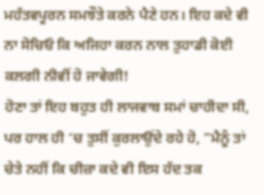ਮਹੱਤਵਪੂਰਨ ਸਮਝੌਤੇ ਕਰਨੇ ਪੈਣੇ ਹਨ। ਇਹ ਕਦੇ ਵੀ ਨਾ ਸੋਚਿਓ ਕਿ ਅਜਿਹਾ ਕਰਨ ਨਾਲ ਤੁਹਾਡੀ ਕੋਈ ਕਲਗੀ ਨੀਵੀਂ ਹੋ ਜਾਵੇਗੀ!
ਹੋਣਾ ਤਾਂ ਇਹ ਬਹੁਤ ਹੀ ਲਾਜਵਾਬ ਸਮਾਂ ਚਾਹੀਦਾ ਸੀ, ਪਰ ਹਾਲ ਹੀ ‘ਚ ਤੁਸੀਂ ਕੁਰਲਾਉਂਦੇ ਰਹੇ ਹੋ, ”ਮੈਨੂੰ ਤਾਂ ਚੇਤੇ ਨਹੀਂ ਕਿ ਚੀਜ਼ਾ ਕਦੇ ਵੀ ਇਸ ਹੱਦ ਤਕ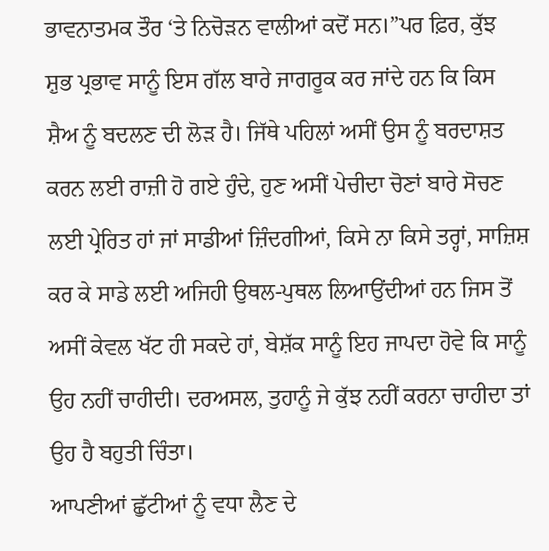ਭਾਵਨਾਤਮਕ ਤੌਰ ‘ਤੇ ਨਿਚੋੜਨ ਵਾਲੀਆਂ ਕਦੋਂ ਸਨ।”ਪਰ ਫ਼ਿਰ, ਕੁੱਝ ਸ਼ੁਭ ਪ੍ਰਭਾਵ ਸਾਨੂੰ ਇਸ ਗੱਲ ਬਾਰੇ ਜਾਗਰੂਕ ਕਰ ਜਾਂਦੇ ਹਨ ਕਿ ਕਿਸ ਸ਼ੈਅ ਨੂੰ ਬਦਲਣ ਦੀ ਲੋੜ ਹੈ। ਜਿੱਥੇ ਪਹਿਲਾਂ ਅਸੀਂ ਉਸ ਨੂੰ ਬਰਦਾਸ਼ਤ ਕਰਨ ਲਈ ਰਾਜ਼ੀ ਹੋ ਗਏ ਹੁੰਦੇ, ਹੁਣ ਅਸੀਂ ਪੇਚੀਦਾ ਚੋਣਾਂ ਬਾਰੇ ਸੋਚਣ ਲਈ ਪ੍ਰੇਰਿਤ ਹਾਂ ਜਾਂ ਸਾਡੀਆਂ ਜ਼ਿੰਦਗੀਆਂ, ਕਿਸੇ ਨਾ ਕਿਸੇ ਤਰ੍ਹਾਂ, ਸਾਜ਼ਿਸ਼ ਕਰ ਕੇ ਸਾਡੇ ਲਈ ਅਜਿਹੀ ਉਥਲ-ਪੁਥਲ ਲਿਆਉਂਦੀਆਂ ਹਨ ਜਿਸ ਤੋਂ ਅਸੀਂ ਕੇਵਲ ਖੱਟ ਹੀ ਸਕਦੇ ਹਾਂ, ਬੇਸ਼ੱਕ ਸਾਨੂੰ ਇਹ ਜਾਪਦਾ ਹੋਵੇ ਕਿ ਸਾਨੂੰ ਉਹ ਨਹੀਂ ਚਾਹੀਦੀ। ਦਰਅਸਲ, ਤੁਹਾਨੂੰ ਜੇ ਕੁੱਝ ਨਹੀਂ ਕਰਨਾ ਚਾਹੀਦਾ ਤਾਂ ਉਹ ਹੈ ਬਹੁਤੀ ਚਿੰਤਾ।
ਆਪਣੀਆਂ ਛੁੱਟੀਆਂ ਨੂੰ ਵਧਾ ਲੈਣ ਦੇ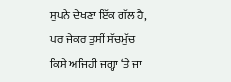ਸੁਪਨੇ ਦੇਖਣਾ ਇੱਕ ਗੱਲ ਹੈ, ਪਰ ਜੇਕਰ ਤੁਸੀਂ ਸੱਚਮੁੱਚ ਕਿਸੇ ਅਜਿਹੀ ਜਗ੍ਹਾ ‘ਤੇ ਜਾ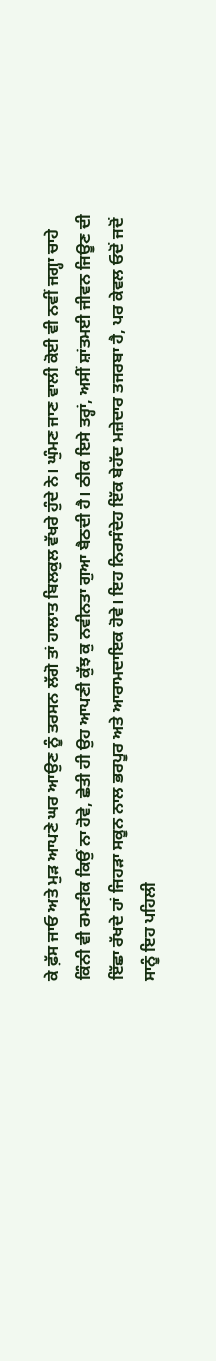ਕੇ ਫ਼ੱਸ ਜਾਓ ਅਤੇ ਮੁੜ ਆਪਣੇ ਘਰ ਆਉਣ ਨੂੰ ਤਰਸਨ ਲੱਗੋ ਤਾਂ ਹਾਲਾਤ ਬਿਲਕੁਲ ਵੱਖਰੇ ਹੁੰਦੇ ਨੇ। ਘੁੰਮਣ ਜਾਣ ਵਾਲੀ ਕੋਈ ਵੀ ਨਵੀਂ ਜਗ੍ਹਾ ਚਾਹੇ ਕਿੰਨੀ ਵੀ ਰਮਣੀਕ ਕਿਉਂ ਨਾ ਹੋਵੇ, ਛੇਤੀ ਹੀ ਉਹ ਆਪਣੀ ਕੁੱਝ ਕੁ ਨਵੀਨਤਾ ਗੁਆ ਬੈਠਦੀ ਹੈ। ਠੀਕ ਇਸੇ ਤਰ੍ਹਾਂ, ਅਸੀਂ ਸ਼ਾਂਤਮਈ ਜੀਵਨ ਜਿਊਣ ਦੀ ਇੱਛਾ ਰੱਖਦੇ ਹਾਂ ਜਿਹੜਾ ਸਕੂਨ ਨਾਲ ਭਰਪੂਰ ਅਤੇ ਆਰਾਮਦਾਇਕ ਹੋਵੇ। ਇਹ ਨਿਰਸੰਦੇਹ ਇੱਕ ਬੇਹੱਦ ਮਜ਼ੇਦਾਰ ਤਜਰਬਾ ਹੈ, ਪਰ ਕੇਵਲ ਓਦੋਂ ਜਦੋਂ ਸਾਨੂੰ ਇਹ ਪਹਿਲੀ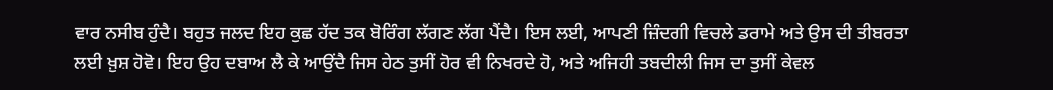ਵਾਰ ਨਸੀਬ ਹੁੰਦੈ। ਬਹੁਤ ਜਲਦ ਇਹ ਕੁਛ ਹੱਦ ਤਕ ਬੋਰਿੰਗ ਲੱਗਣ ਲੱਗ ਪੈਂਦੈ। ਇਸ ਲਈ, ਆਪਣੀ ਜ਼ਿੰਦਗੀ ਵਿਚਲੇ ਡਰਾਮੇ ਅਤੇ ਉਸ ਦੀ ਤੀਬਰਤਾ ਲਈ ਖ਼ੁਸ਼ ਹੋਵੋ। ਇਹ ਉਹ ਦਬਾਅ ਲੈ ਕੇ ਆਉਂਦੈ ਜਿਸ ਹੇਠ ਤੁਸੀਂ ਹੋਰ ਵੀ ਨਿਖਰਦੇ ਹੋ, ਅਤੇ ਅਜਿਹੀ ਤਬਦੀਲੀ ਜਿਸ ਦਾ ਤੁਸੀਂ ਕੇਵਲ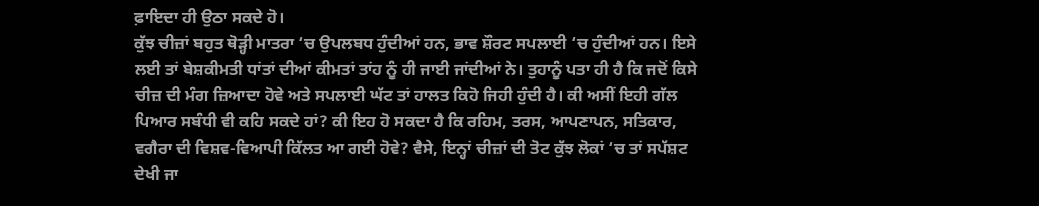ਫ਼ਾਇਦਾ ਹੀ ਉਠਾ ਸਕਦੇ ਹੋ।
ਕੁੱਝ ਚੀਜ਼ਾਂ ਬਹੁਤ ਥੋੜ੍ਹੀ ਮਾਤਰਾ ‘ਚ ਉਪਲਬਧ ਹੁੰਦੀਆਂ ਹਨ, ਭਾਵ ਸ਼ੌਰਟ ਸਪਲਾਈ ‘ਚ ਹੁੰਦੀਆਂ ਹਨ। ਇਸੇ ਲਈ ਤਾਂ ਬੇਸ਼ਕੀਮਤੀ ਧਾਂਤਾਂ ਦੀਆਂ ਕੀਮਤਾਂ ਤਾਂਹ ਨੂੰ ਹੀ ਜਾਈ ਜਾਂਦੀਆਂ ਨੇ। ਤੁਹਾਨੂੰ ਪਤਾ ਹੀ ਹੈ ਕਿ ਜਦੋਂ ਕਿਸੇ ਚੀਜ਼ ਦੀ ਮੰਗ ਜ਼ਿਆਦਾ ਹੋਵੇ ਅਤੇ ਸਪਲਾਈ ਘੱਟ ਤਾਂ ਹਾਲਤ ਕਿਹੋ ਜਿਹੀ ਹੁੰਦੀ ਹੈ। ਕੀ ਅਸੀਂ ਇਹੀ ਗੱਲ ਪਿਆਰ ਸਬੰਧੀ ਵੀ ਕਹਿ ਸਕਦੇ ਹਾਂ? ਕੀ ਇਹ ਹੋ ਸਕਦਾ ਹੈ ਕਿ ਰਹਿਮ, ਤਰਸ, ਆਪਣਾਪਨ, ਸਤਿਕਾਰ, ਵਗੈਰਾ ਦੀ ਵਿਸ਼ਵ-ਵਿਆਪੀ ਕਿੱਲਤ ਆ ਗਈ ਹੋਵੇ? ਵੈਸੇ, ਇਨ੍ਹਾਂ ਚੀਜ਼ਾਂ ਦੀ ਤੋਟ ਕੁੱਝ ਲੋਕਾਂ ‘ਚ ਤਾਂ ਸਪੱਸ਼ਟ ਦੇਖੀ ਜਾ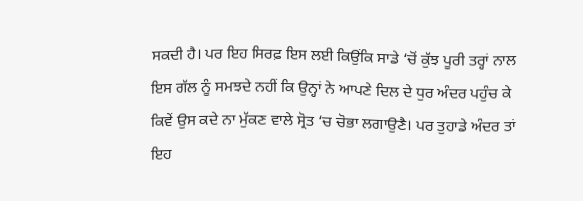ਸਕਦੀ ਹੈ। ਪਰ ਇਹ ਸਿਰਫ਼ ਇਸ ਲਈ ਕਿਉਂਕਿ ਸਾਡੇ ‘ਚੋਂ ਕੁੱਝ ਪੂਰੀ ਤਰ੍ਹਾਂ ਨਾਲ ਇਸ ਗੱਲ ਨੂੰ ਸਮਝਦੇ ਨਹੀਂ ਕਿ ਉਨ੍ਹਾਂ ਨੇ ਆਪਣੇ ਦਿਲ ਦੇ ਧੁਰ ਅੰਦਰ ਪਹੁੰਚ ਕੇ ਕਿਵੇਂ ਉਸ ਕਦੇ ਨਾ ਮੁੱਕਣ ਵਾਲੇ ਸ੍ਰੋਤ ‘ਚ ਚੋਭਾ ਲਗਾਉਣੈ। ਪਰ ਤੁਹਾਡੇ ਅੰਦਰ ਤਾਂ ਇਹ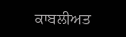ਕਾਬਲੀਅਤ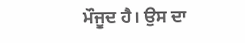ਮੌਜੂਦ ਹੈ। ਉਸ ਦਾ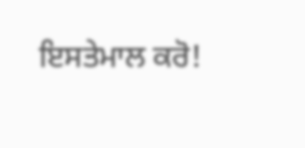ਇਸਤੇਮਾਲ ਕਰੋ!